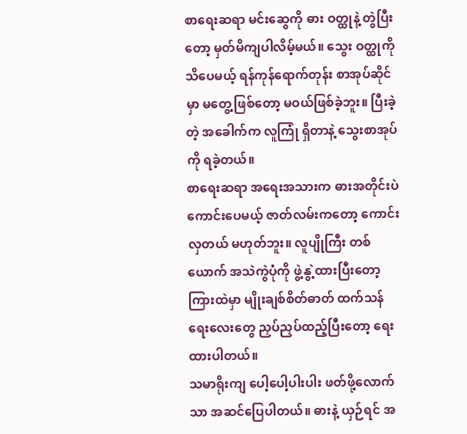စာရေးဆရာ မင်းဆွေကို ဓား ဝတ္ထုနဲ့ တွဲပြီးတော့ မှတ်မိကျပါလိမ့်မယ်။ သွေး ဝတ္ထုကို သိပေမယ့် ရန်ကုန်ရောက်တုန်း စာအုပ်ဆိုင်မှာ မတွေ့ဖြစ်တော့ မဝယ်ဖြစ်ခဲ့ဘူး။ ပြီးခဲ့တဲ့ အခေါက်က လူကြုံ ရှိတာနဲ့ သွေးစာအုပ်ကို ရခဲ့တယ်။
စာရေးဆရာ အရေးအသားက ဓားအတိုင်းပဲ ကောင်းပေမယ့် ဇာတ်လမ်းကတော့ ကောင်းလှတယ် မဟုတ်ဘူး။ လူပျိုကြီး တစ်ယောက် အသဲကွဲပုံကို ဖွဲ့နွဲ့ထားပြီးတော့ ကြားထဲမှာ မျိုးချစ်စိတ်ဓာတ် ထက်သန်ရေးလေးတွေ ညှပ်ညှပ်ထည့်ပြီးတော့ ရေးထားပါတယ်။
သမာရိုးကျ ပေါ့ပေါ့ပါးပါး ဖတ်ဖို့လောက်သာ အဆင်ပြေပါတယ်။ ဓားနဲ့ ယှဉ်ရင် အ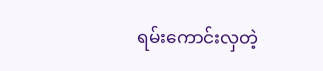ရမ်းကောင်းလှတဲ့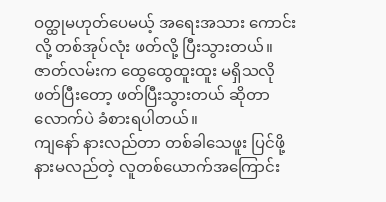ဝတ္ထုမဟုတ်ပေမယ့် အရေးအသား ကောင်းလို့ တစ်အုပ်လုံး ဖတ်လို့ ပြီးသွားတယ်။ ဇာတ်လမ်းက ထွေထွေထူးထူး မရှိသလို ဖတ်ပြီးတော့ ဖတ်ပြီးသွားတယ် ဆိုတာလောက်ပဲ ခံစားရပါတယ်။
ကျနော် နားလည်တာ တစ်ခါသေဖူး ပြင်ဖို့နားမလည်တဲ့ လူတစ်ယောက်အကြောင်း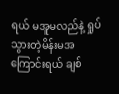ရယ် မအူမလည်နဲ့ ရှုပ်သွားတဲ့မိန်းမအကြောင်းရယ် ချစ်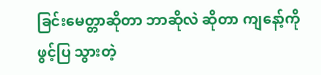ခြင်းမေတ္တာဆိုတာ ဘာဆိုလဲ ဆိုတာ ကျနော့်ကို ဖွင့်ပြ သွားတဲ့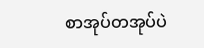စာအုပ်တအုပ်ပဲ